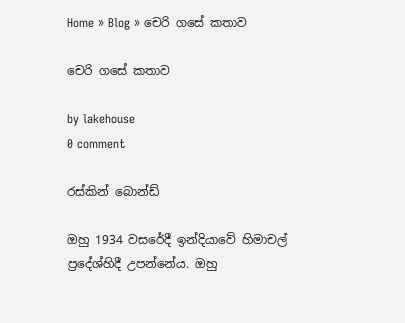Home » Blog » චෙරි ගසේ කතාව

චෙරි ගසේ කතාව

by lakehouse
0 comment

රස්කින් බොන්ඩ්

ඔහු 1934 වසරේදී ඉන්දියාවේ හිමාචල් ප්‍රදේශ්හිදී උපන්නේය. ඔහු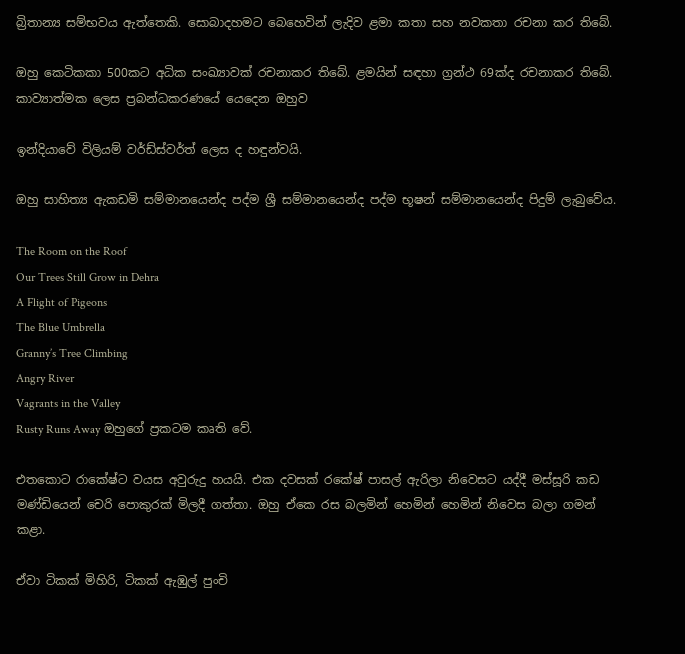බ්‍රිතාන්‍ය සම්භවය ඇත්තෙකි. සොබාදහමට බෙහෙවින් ලැදිව ළමා කතා සහ නවකතා රචනා කර තිබේ.

ඔහු කෙටිකකා 500කට අධික සංඛ්‍යාවක් රචනාකර තිබේ. ළමයින් සඳහා ග්‍රන්ථ 69ක්ද රචනාකර තිබේ. කාව්‍යාත්මක ලෙස ප්‍රබන්ධකරණයේ යෙදෙන ඔහුව

ඉන්දියාවේ විලියම් වර්ඩ්ස්වර්ත් ලෙස ද හඳුන්වයි.

ඔහු සාහිත්‍ය ඇකඩමි සම්මානයෙන්ද පද්ම ශ්‍රී සම්මානයෙන්ද පද්ම භූෂන් සම්මානයෙන්ද පිදුම් ලැබුවේය.

The Room on the Roof
Our Trees Still Grow in Dehra
A Flight of Pigeons
The Blue Umbrella
Granny’s Tree Climbing
Angry River
Vagrants in the Valley
Rusty Runs Away ඔහුගේ ප්‍රකටම කෘති වේ.

එතකොට රාකේෂ්ට වයස අවුරුදු හයයි. එක දවසක් රකේෂ් පාසල් ඇරිලා නිවෙසට යද්දී මස්සූරි කඩ මණ්ඩියෙන් චෙරි පොකුරක් මිලදී ගත්තා. ඔහු ඒකෙ රස බලමින් හෙමින් හෙමින් නිවෙස බලා ගමන් කළා.

ඒවා ටිකක් මිහිරි, ටිකක් ඇඹුල් පුංචි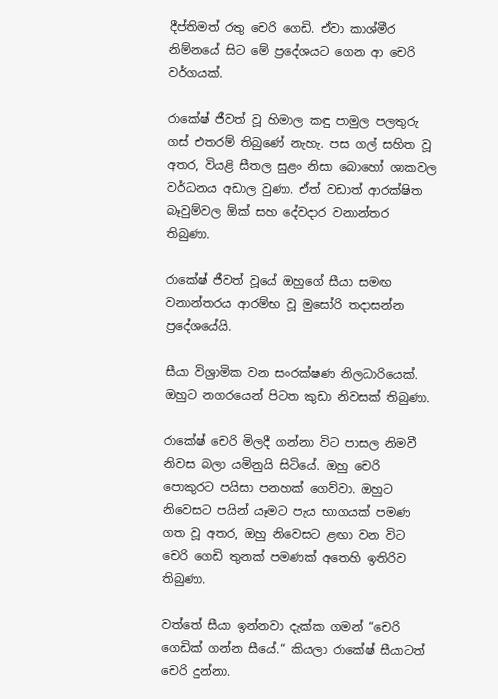දීප්තිමත් රතු චෙරි ගෙඩි. ඒවා කාශ්මීර නිම්නයේ සිට මේ ප්‍රදේශයට ගෙන ආ චෙරි වර්ගයක්.

රාකේෂ් ජීවත් වූ හිමාල කඳු පාමුල පලතුරු ගස් එතරම් තිබුණේ නැහැ. පස ගල් සහිත වූ අතර, වියළි සීතල සුළං නිසා බොහෝ ශාකවල වර්ධනය අඩාල වුණා. ඒත් වඩාත් ආරක්ෂිත බෑවුම්වල ඕක් සහ දේවදාර වනාන්තර තිබුණා.

රාකේෂ් ජීවත් වූයේ ඔහුගේ සීයා සමඟ වනාන්තරය ආරම්භ වූ මුසෝරි තදාසන්න ප්‍රදේශයේයි.

සීයා විශ්‍රාමික වන සංරක්ෂණ නිලධාරියෙක්. ඔහුට නගරයෙන් පිටත කුඩා නිවසක් තිබුණා.

රාකේෂ් චෙරි මිලදී ගන්නා විට පාසල නිමවී නිවස බලා යමිනුයි සිටියේ. ඔහු චෙරි පොකුරට පයිසා පනහක් ගෙව්වා. ඔහුට නිවෙසට පයින් යෑමට පැය භාගයක් පමණ ගත වූ අතර, ඔහු නිවෙසට ළඟා වන විට චෙරි ගෙඩි තුනක් පමණක් අතෙහි ඉතිරිව තිබුණා.

වත්තේ සීයා ඉන්නවා දැක්ක ගමන් “චෙරි ගෙඩික් ගන්න සීයේ.“ කියලා රාකේෂ් සීයාටත් චෙරි දුන්නා.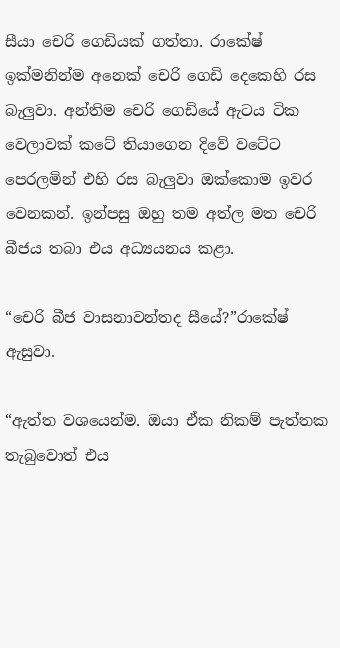සීයා චෙරි ගෙඩියක් ගත්තා. රාකේෂ් ඉක්මනින්ම අනෙක් චෙරි ගෙඩි දෙකෙහි රස බැලුවා. අන්තිම චෙරි ගෙඩියේ ඇටය ටික වෙලාවක් කටේ තියාගෙන දිවේ වටේට පෙරලමින් එහි රස බැලුවා ඔක්කොම ඉවර වෙනකන්. ඉන්පසු ඔහු තම අත්ල මත චෙරි බීජය තබා එය අධ්‍යයනය කළා.

“චෙරි බීජ වාසනාවන්තද සීයේ?”රාකේෂ් ඇසුවා.

“ඇත්ත වශයෙන්ම. ඔයා ඒක නිකම් පැත්තක තැබුවොත් එය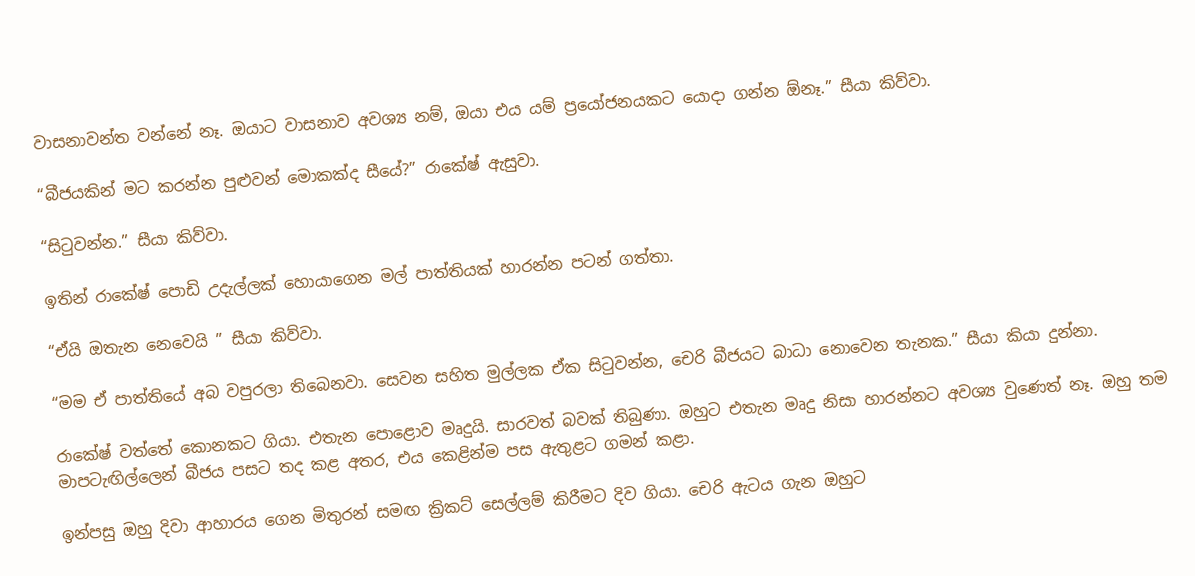වාසනාවන්ත වන්නේ නෑ. ඔයාට වාසනාව අවශ්‍ය නම්, ඔයා එය යම් ප්‍රයෝජනයකට යොදා ගන්න ඕනෑ.” සීයා කිව්වා.

“බීජයකින් මට කරන්න පුළුවන් මොකක්ද සීයේ?” රාකේෂ් ඇසුවා.

“සිටුවන්න.” සීයා කිව්වා.

ඉතින් රාකේෂ් පොඩි උදැල්ලක් හොයාගෙන මල් පාත්තියක් හාරන්න පටන් ගත්තා.

“ඒයි ඔතැන නෙවෙයි ” සීයා කිව්වා.

“මම ඒ පාත්තියේ අබ වපුරලා තිබෙනවා. සෙවන සහිත මුල්ලක ඒක සිටුවන්න, චෙරි බීජයට බාධා නොවෙන තැනක.” සීයා කියා දුන්නා.

රාකේෂ් වත්තේ කොනකට ගියා. එතැන පොළොව මෘදුයි. සාරවත් බවක් තිබුණා. ඔහුට එතැන මෘදු නිසා හාරන්නට අවශ්‍ය වුණෙත් නෑ. ඔහු තම මාපටැඟිල්ලෙන් බීජය පසට තද කළ අතර, එය කෙළින්ම පස ඇතුළට ගමන් කළා.

ඉන්පසු ඔහු දිවා ආහාරය ගෙන මිතුරන් සමඟ ක්‍රිකට් සෙල්ලම් කිරීමට දිව ගියා. චෙරි ඇටය ගැන ඔහුට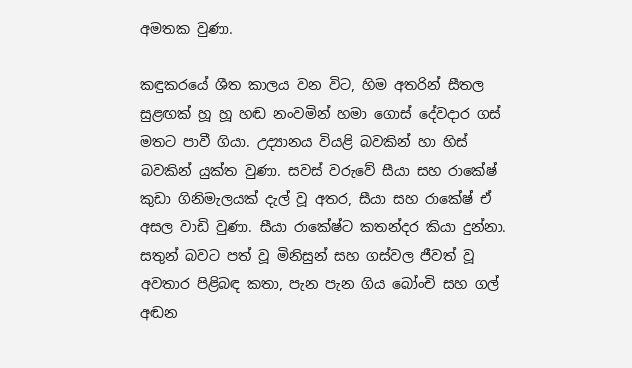අමතක වුණා.

කඳුකරයේ ශීත කාලය වන විට, හිම අතරින් සීතල සුළඟක් හූ හූ හඬ නංවමින් හමා ගොස් දේවදාර ගස් මතට පාවී ගියා. උද්‍යානය වියළි බවකින් හා හිස් බවකින් යුක්ත වුණා. සවස් වරුවේ සීයා සහ රාකේෂ් කුඩා ගිනිමැලයක් දැල් වූ අතර, සීයා සහ රාකේෂ් ඒ අසල වාඩි වුණා. සීයා රාකේෂ්ට කතන්දර කියා දුන්නා. සතුන් බවට පත් වූ මිනිසුන් සහ ගස්වල ජීවත් වූ අවතාර පිළිබඳ කතා, පැන පැන ගිය බෝංචි සහ ගල් අඬන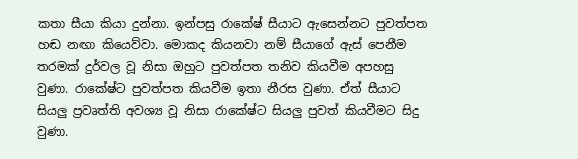කතා සීයා කියා දුන්නා. ඉන්පසු රාකේෂ් සීයාට ඇසෙන්නට පුවත්පත හඬ නඟා කියෙව්වා. මොකද කියනවා නම් සීයාගේ ඇස් පෙනීම තරමක් දුර්වල වූ නිසා ඔහුට පුවත්පත තනිව කියවීම අපහසු වුණා. රාකේෂ්ට පුවත්පත කියවීම ඉතා නීරස වුණා. ඒත් සීයාට සියලු ප්‍රවෘත්ති අවශ්‍ය වූ නිසා රාකේෂ්ට සියලු පුවත් කියවීමට සිදු වුණා.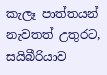කැලෑ පාත්තයන් නැවතත් උතුරට, සයිබීරියාව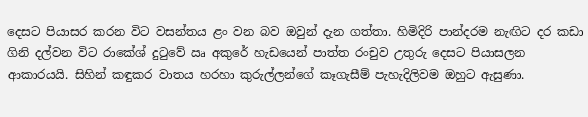දෙසට පියාසර කරන විට වසන්තය ළං වන බව ඔවුන් දැන ගත්තා. හිමිදිරි පාන්දරම නැඟිට දර කඩා ගිනි දල්වන විට රාකේශ් දුටුවේ ඍ‍ අකුරේ හැඩයෙන් පාත්ත රංචුව උතුරු දෙසට පියාසලන ආකාරයයි. සිහින් කඳුකර වාතය හරහා කුරුල්ලන්ගේ කෑගැසීම් පැහැදිලිවම ඔහුට ඇසුණා.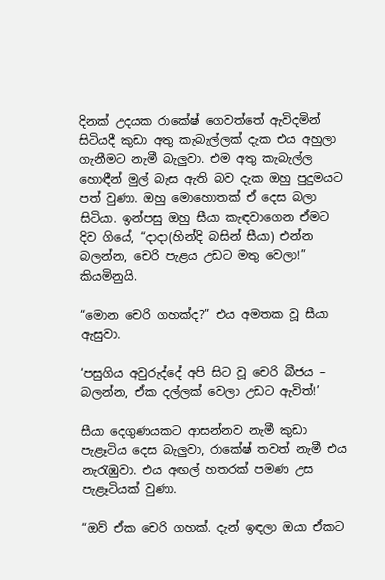දිනක් උදයක රාකේෂ් ගෙවත්තේ ඇවිදමින් සිටියදී කුඩා අතු කැබැල්ලක් දැක එය අහුලා ගැනීමට නැමී බැලුවා. එම අතු කැබැල්ල හොඳීන් මුල් බැස ඇති බව දැක ඔහු පුදුමයට පත් වුණා. ඔහු මොහොතක් ඒ දෙස බලා සිටියා. ඉන්පසු ඔහු සීයා කැඳවාගෙන ඒමට දිව ගියේ, “දාදා(හින්දි බසින් සීයා) එන්න බලන්න, චෙරි පැළය උඩට මතු වෙලා!” කියමිනුයි.

“මොන චෙරි ගහක්ද?” එය අමතක වූ සීයා ඇසුවා.

‘පසුගිය අවුරුද්දේ අපි සිට වූ චෙරි බීජය – බලන්න, ඒක දල්ලක් වෙලා උඩට ඇවිත්!’

සීයා දෙගුණයකට ආසන්නව නැමී කුඩා පැළෑටිය දෙස බැලුවා, රාකේෂ් තවත් නැමී එය නැරැඹුවා. එය අඟල් හතරක් පමණ උස පැළෑටියක් වුණා.

“ඔව් ඒක චෙරි ගහක්. දැන් ඉඳලා ඔයා ඒකට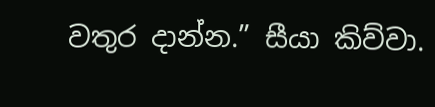වතුර දාන්න.” සීයා කිව්වා.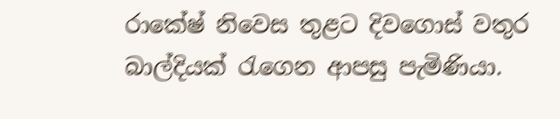රාකේෂ් නිවෙස තුළට දිවගොස් වතුර බාල්දියක් රැගෙන ආපසු පැමිණියා.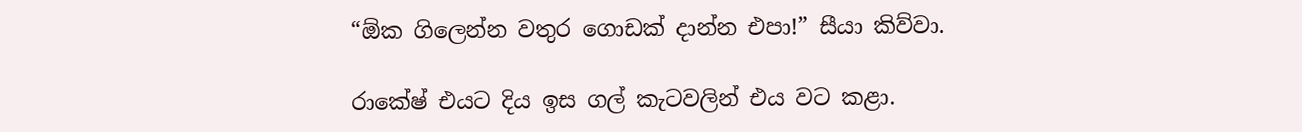“ඕක ගිලෙන්න වතුර ගොඩක් දාන්න එපා!” සීයා කිව්වා.

රාකේෂ් එයට දිය ඉස ගල් කැටවලින් එය වට කළා.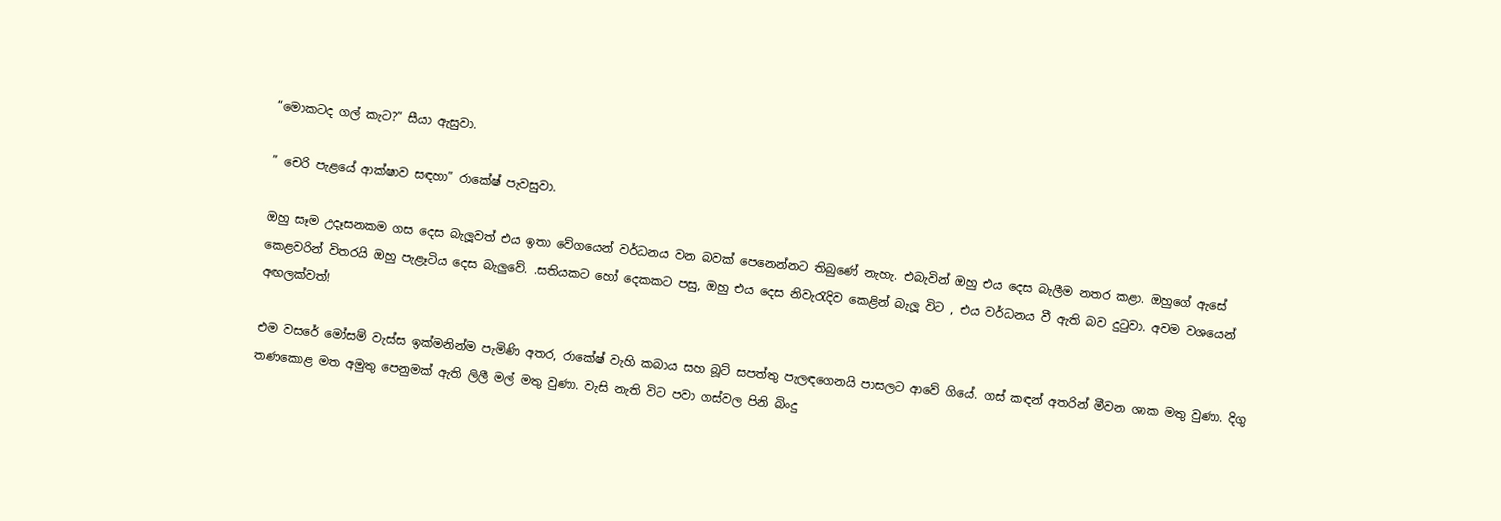“මොකටද ගල් කැට?” සීයා ඇසුවා.

” චෙරි පැළයේ ආක්ෂාව සඳහා” රාකේෂ් පැවසුවා.

ඔහු සෑම උදෑසනකම ගස දෙස බැලූවත් එය ඉතා වේගයෙන් වර්ධනය වන බවක් පෙනෙන්නට තිබුණේ නැහැ. එබැවින් ඔහු එය දෙස බැලීම නතර කළා. ඔහුගේ ඇසේ කෙළවරින් විතරයි ඔහු පැළෑටිය දෙස බැලුවේ. .සතියකට හෝ දෙකකට පසු, ඔහු එය දෙස නිවැරැදිව කෙළින් බැලූ විට , එය වර්ධනය වී ඇති බව දුටුවා. අවම වශයෙන් අඟලක්වත්!

එම වසරේ මෝසම් වැස්ස ඉක්මනින්ම පැමිණි අතර, රාකේෂ් වැහි කබාය සහ බූට් සපත්තු පැලඳගෙනයි පාසලට ආවේ ගියේ. ගස් කඳන් අතරින් මීවන ශාක මතු වුණා. දිගු තණකොළ මත අමුතු පෙනුමක් ඇති ලිලී මල් මතු වුණා. වැසි නැති විට පවා ගස්වල පිනි බිංදු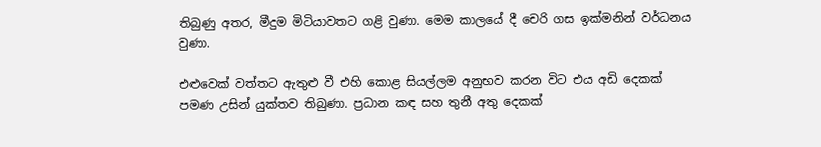තිබුණු අතර, මීදුම මිටියාවතට ගළි වුණා. මෙම කාලයේ දී චෙරි ගස ඉක්මනින් වර්ධනය වුණා.

එළුවෙක් වත්තට ඇතුළු වී එහි කොළ සියල්ලම අනුභව කරන විට එය අඩි දෙකක් පමණ උසින් යුක්තව තිබුණා. ප්‍රධාන කඳ සහ තුනී අතු දෙකක්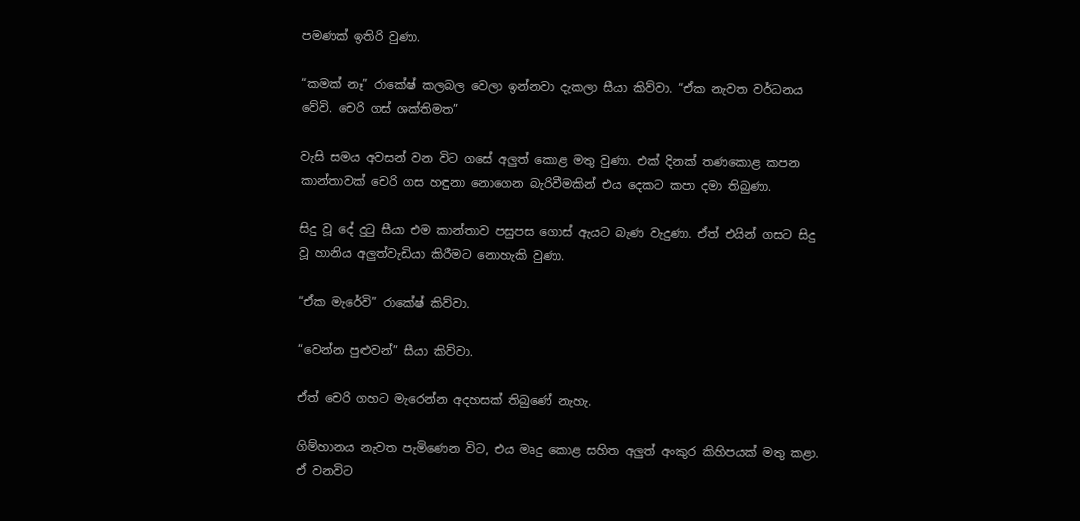පමණක් ඉතිරි වුණා.

“කමක් නෑ” රාකේෂ් කලබල වෙලා ඉන්නවා දැකලා සීයා කිව්වා. “ඒක නැවත වර්ධනය වේවි. චෙරි ගස් ශක්තිමත”

වැසි සමය අවසන් වන විට ගසේ අලුත් කොළ මතු වුණා. එක් දිනක් තණකොළ කපන කාන්තාවක් චෙරි ගස හඳුනා නොගෙන බැරිවීමකින් එය දෙකට කපා දමා තිබුණා.

සිදු වූ දේ දුටු සීයා එම කාන්තාව පසුපස ගොස් ඇයට බැණ වැදුණා. ඒත් එයින් ගසට සිදු වූ හානිය අලුත්වැඩියා කිරීමට නොහැකි වුණා.

“ඒක මැරේවි” රාකේෂ් කිව්වා.

“වෙන්න පුළුවන්” සීයා කිව්වා.

ඒත් චෙරි ගහට මැරෙන්න අදහසක් තිබුණේ නැහැ.

ගිම්හානය නැවත පැමිණෙන විට, එය මෘදු කොළ සහිත අලුත් අංකුර කිහිපයක් මතු කළා. ඒ වනවිට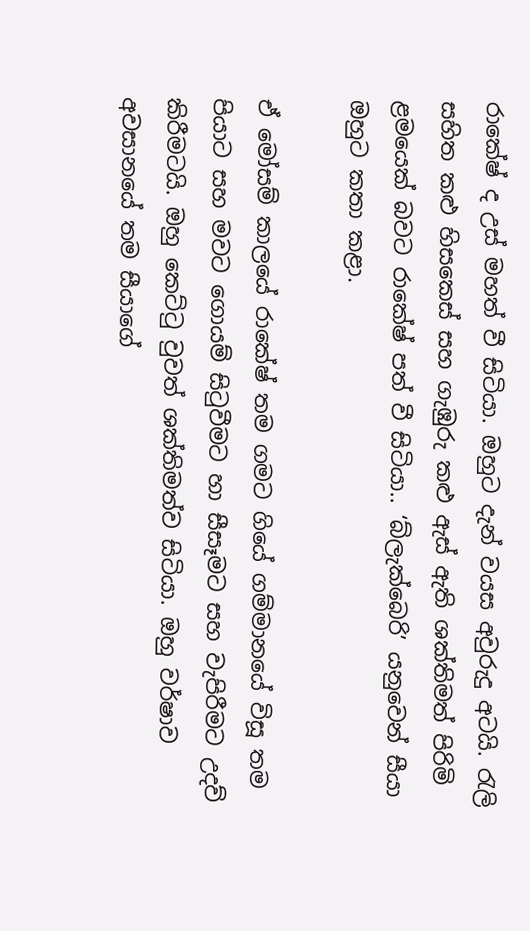රාකේෂ් ද උස් මහත් වී සිටියා. ඔහුට දැන් වයස අවුරුදු අටයි. රැලි සහිත කළු හිසකෙස් සහ ගැඹුරු කළු ඇස් ඇති ශක්තිමත් පිරිමි ළමයෙක් බවට රාකේෂ් පත් වී සිටියා.. ‘බ්ලැක්බෙරි’ යනුවෙන් සීයා ඔහුට කතා කළා.

ඒ මෝසම් කාලයේ රාකේෂ් තම ගමට ගියේ ගම්මානයේ විසූ තම පියාට සහ මවට ගොයම් සිටුවීමට හා සීසෑමට සහ වැපිරීමට උදව් කිරීමටයි. ඔහු කෙට්ටු වුවත් ශක්තිමත්ව සිටියා. ඔහු වර්ෂාව අවසානයේ තම සීයාගේ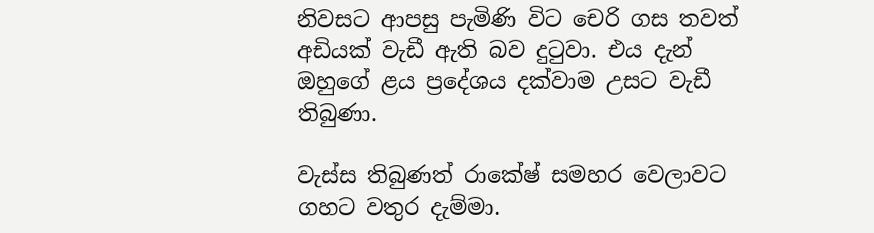නිවසට ආපසු පැමිණි විට චෙරි ගස තවත් අඩියක් වැඩී ඇති බව දුටුවා. එය දැන් ඔහුගේ ළය ප්‍රදේශය දක්වාම උසට වැඩී තිබුණා.

වැස්ස තිබුණත් රාකේෂ් සමහර වෙලාවට ගහට වතුර දැම්මා.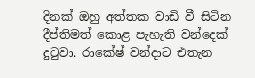දිනක් ඔහු අත්තක වාඩි වී සිටින දීප්තිමත් කොළ පැහැති වන්දෙක් දුටුවා. රාකේෂ් වන්දාට එතැන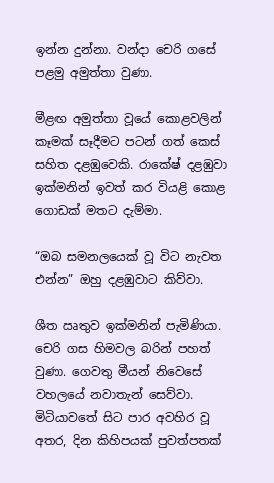ඉන්න දුන්නා. වන්දා චෙරි ගසේ පළමු අමුත්තා වුණා.

මීළඟ අමුත්තා වූයේ කොළවලින් කෑමක් සෑදීමට පටන් ගත් කෙස් සහිත දළඹුවෙකි. රාකේෂ් දළඹුවා ඉක්මනින් ඉවත් කර වියළි කොළ ගොඩක් මතට දැම්මා.

“ඔබ සමනලයෙක් වූ විට නැවත එන්න” ඔහු දළඹුවාට කිව්වා.

ශීත ඍතුව ඉක්මනින් පැමිණියා. චෙරි ගස හිමවල බරින් පහත් වුණා. ගෙවතු මීයන් නිවෙසේ වහලයේ නවාතැන් සෙව්වා. මිටියාවතේ සිට පාර අවහිර වූ අතර, දින කිහිපයක් පුවත්පතක්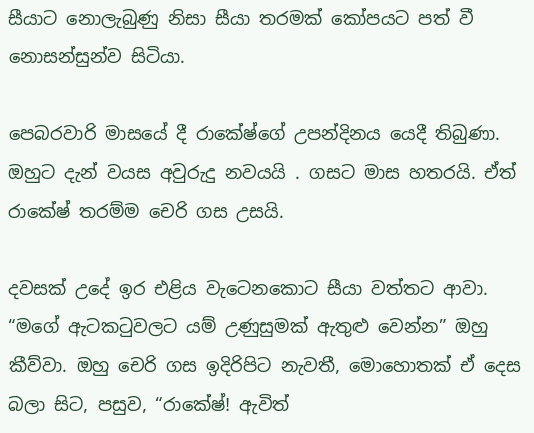සීයාට නොලැබුණු නිසා සීයා තරමක් කෝපයට පත් වී නොසන්සුන්ව සිටියා.

පෙබරවාරි මාසයේ දී රාකේෂ්ගේ උපන්දිනය යෙදී තිබුණා. ඔහුට දැන් වයස අවුරුදු නවයයි . ගසට මාස හතරයි. ඒත් රාකේෂ් තරම්ම චෙරි ගස උසයි.

දවසක් උදේ ඉර එළිය වැටෙනකොට සීයා වත්තට ආවා. “මගේ ඇටකටුවලට යම් උණුසුමක් ඇතුළු වෙන්න” ඔහු කීව්වා. ඔහු චෙරි ගස ඉදිරිපිට නැවතී, මොහොතක් ඒ දෙස බලා සිට, පසුව, “රාකේෂ්! ඇවිත්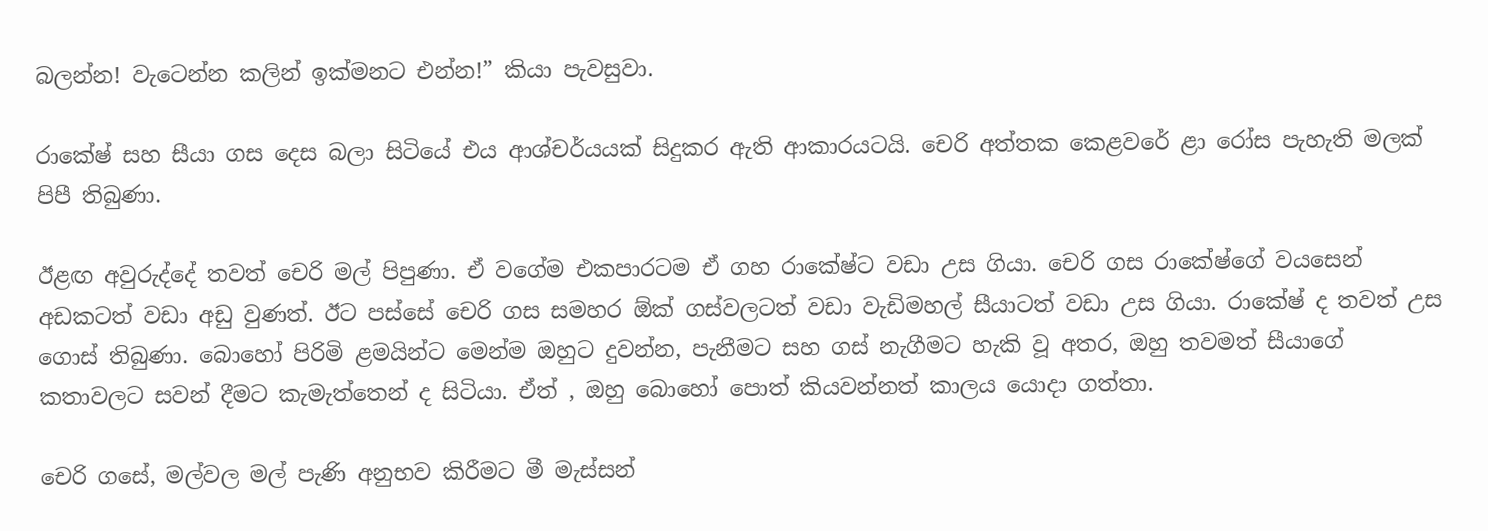බලන්න! වැටෙන්න කලින් ඉක්මනට එන්න!” කියා පැවසුවා.

රාකේෂ් සහ සීයා ගස දෙස බලා සිටියේ එය ආශ්චර්යයක් සිදුකර ඇති ආකාරයටයි. චෙරි අත්තක කෙළවරේ ළා රෝස පැහැති මලක් පිපී තිබුණා.

ඊළඟ අවුරුද්දේ තවත් චෙරි මල් පිපුණා. ඒ වගේම එකපාරටම ඒ ගහ රාකේෂ්ට වඩා උස ගියා. චෙරි ගස රාකේෂ්ගේ වයසෙන් අඩකටත් වඩා අඩු වුණත්. ඊට පස්සේ චෙරි ගස සමහර ඕක් ගස්වලටත් වඩා වැඩිමහල් සීයාටත් වඩා උස ගියා. රාකේෂ් ද තවත් උස ගොස් තිබුණා. බොහෝ පිරිමි ළමයින්ට මෙන්ම ඔහුට දුවන්න, පැනීමට සහ ගස් නැගීමට හැකි වූ අතර, ඔහු තවමත් සීයාගේ කතාවලට සවන් දීමට කැමැත්තෙන් ද සිටියා. ඒත් , ඔහු බොහෝ පොත් කියවන්නත් කාලය යොදා ගත්තා.

චෙරි ගසේ, මල්වල මල් පැණි අනුභව කිරීමට මී මැස්සන්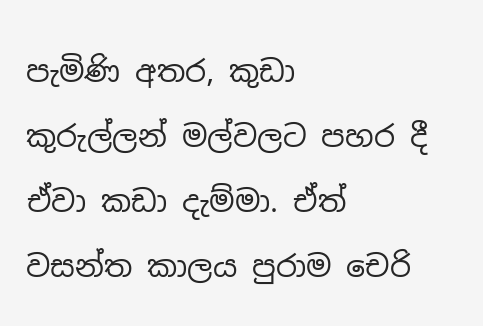පැමිණි අතර, කුඩා කුරුල්ලන් මල්වලට පහර දී ඒවා කඩා දැම්මා. ඒත් වසන්ත කාලය පුරාම චෙරි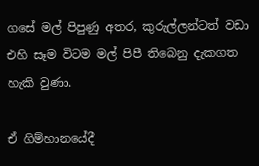ගසේ මල් පිපුණු අතර, කුරුල්ලන්ටත් වඩා එහි සෑම විටම මල් පිපී තිබෙනු දැකගත හැකි වුණා.

ඒ ගිම්හානයේදී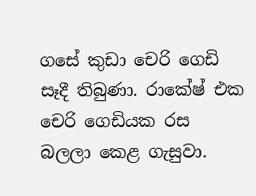ගසේ කුඩා චෙරි ගෙඩි සෑදී තිබුණා. රාකේෂ් එක චෙරි ගෙඩියක රස බලලා කෙළ ගැසුවා.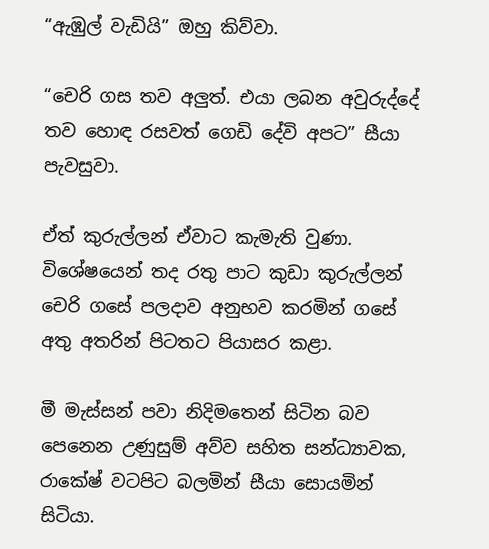“ඇඹුල් වැඩියි” ඔහු කිව්වා.

“චෙරි ගස තව අලුත්. එයා ලබන අවුරුද්දේ තව හොඳ රසවත් ගෙඩි දේවි අපට” සීයා පැවසුවා.

ඒත් කුරුල්ලන් ඒවාට කැමැති වුණා. විශේෂයෙන් තද රතු පාට කුඩා කුරුල්ලන් චෙරි ගසේ පලදාව අනුභව කරමින් ගසේ අතු අතරින් පිටතට පියාසර කළා.

මී මැස්සන් පවා නිදිමතෙන් සිටින බව පෙනෙන උණුසුම් අව්ව සහිත සන්ධ්‍යාවක, රාකේෂ් වටපිට බලමින් සීයා සොයමින් සිටියා.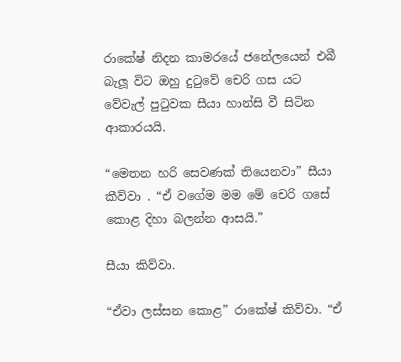රාකේෂ් නිදන කාමරයේ ජනේලයෙන් එබී බැලූ විට ඔහු දුටුවේ චෙරි ගස යට වේවැල් පුටුවක සීයා හාන්සි වී සිටින ආකාරයයි.

“මෙතන හරි සෙවණක් තියෙනවා” සීයා කීව්වා . “ඒ වගේම මම මේ චෙරි ගසේ කොළ දිහා බලන්න ආසයි.”

සීයා කිව්වා.

“ඒවා ලස්සන කොළ” රාකේෂ් කිව්වා. “ඒ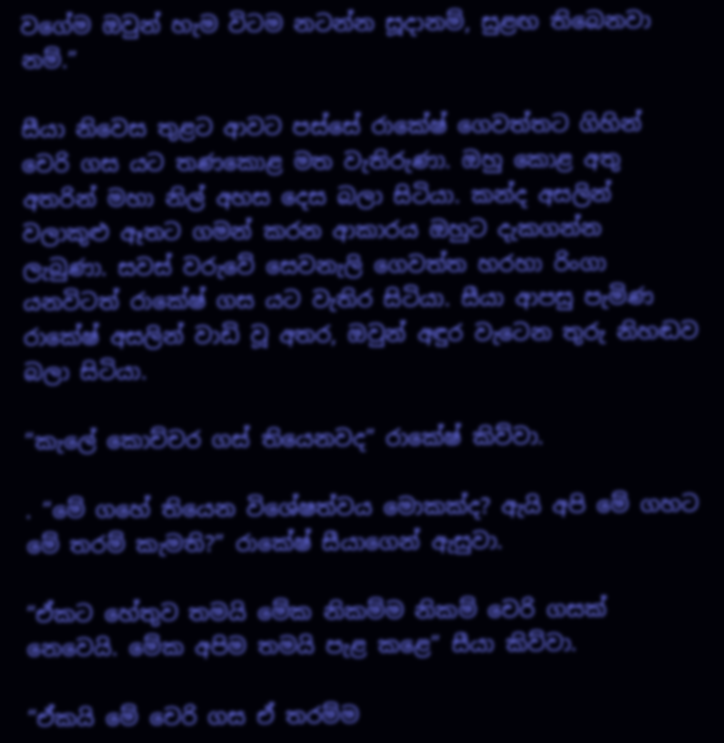වගේම ඔවුන් හැම විටම නටන්න සූදානම්, සුළඟ තිබෙනවා නම්.”

සීයා නිවෙස තුළට ආවට පස්සේ රාකේෂ් ගෙවත්තට ගිහින් චෙරි ගස යට තණකොළ මත වැතිරුණා. ඔහු කොළ අතු අතරින් මහා නිල් අහස දෙස බලා සිටියා. කන්ද අසලින් වලාකුළු ඈතට ගමන් කරන ආකාරය ඔහුට දැකගන්න ලැබුණා. සවස් වරුවේ සෙවනැලි ගෙවත්ත හරහා රිංගා යනවිටත් රාකේෂ් ගස යට වැතිර සිටියා. සීයා ආපසු පැමිණ රාකේෂ් අසලින් වාඩි වූ අතර, ඔවුන් අඳුර වැටෙන තුරු නිහඬව බලා සිටියා.

“කැලේ කොච්චර ගස් තියෙනවද” රාකේෂ් කිව්වා.

. “මේ ගහේ තියෙන විශේෂත්වය මොකක්ද? ඇයි අපි මේ ගහට මේ තරම් කැමති?” රාකේෂ් සීයාගෙන් ඇසුවා.

“ඒකට හේතුව තමයි මේක නිකම්ම නිකම් චෙරි ගසක් නෙවෙයි. මේක අපිම තමයි පැළ කළෙ” සීයා කිව්වා.

“ඒකයි මේ චෙරි ගස ඒ තරම්ම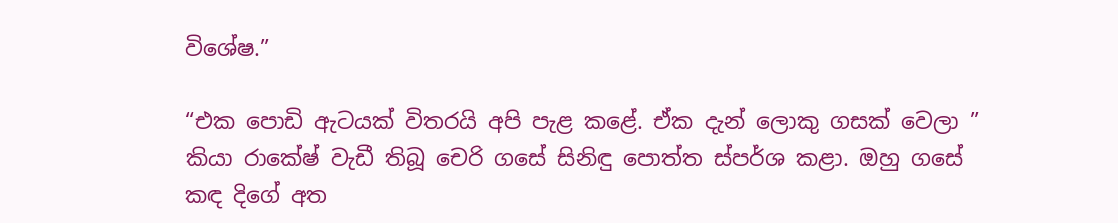විශේෂ.”

“එක පොඩි ඇටයක් විතරයි අපි පැළ කළේ. ඒක දැන් ලොකු ගසක් වෙලා ” කියා රාකේෂ් වැඩී තිබූ චෙරි ගසේ සිනිඳු පොත්ත ස්පර්ශ කළා. ඔහු ගසේ කඳ දිගේ අත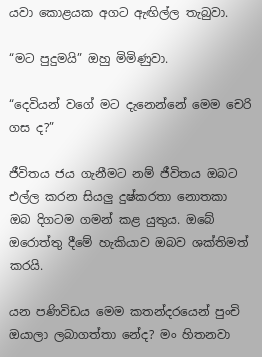යවා කොළයක අගට ඇඟිල්ල තැබුවා.

“මට පුදුමයි” ඔහු මිමිණුවා.

“දෙවියන් වගේ මට දැනෙන්නේ මෙම චෙරි ගස ද?”

ජීවිතය ජය ගැනීමට නම් ජීවිතය ඔබට එල්ල කරන සියලු දුෂ්කරතා නොතකා ඔබ දිගටම ගමන් කළ යුතුය. ඔබේ ඔරොත්තු දීමේ හැකියාව ඔබව ශක්තිමත් කරයි.

යන පණිවිඩය මෙම කතන්දරයෙන් පුංචි ඔයාලා ලබාගත්තා නේද? මං හිතනවා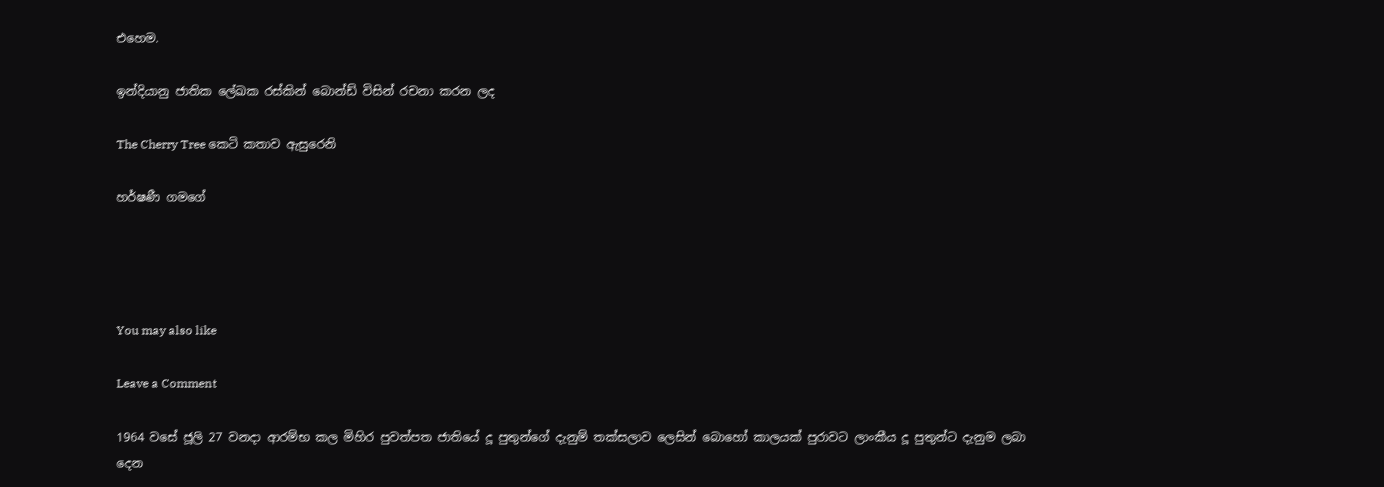එහෙම.

ඉන්දියානු ජාතික ලේඛක රස්කින් බොන්ඩ් විසින් රචනා කරන ලද

The Cherry Tree කෙටි කතාව ඇසුරෙනි

හර්ෂණී ගමගේ




You may also like

Leave a Comment

1964 වසේ ජූලි 27 වනදා ආරම්භ කල මිහිර පුවත්පත ජාතියේ දූ පුතුන්ගේ දැනුම් තක්සලාව ලෙසින් බොහෝ කාලයක් පුරාවට ලාංකීය දූ පුතුන්ට දැනුම ලබා දෙන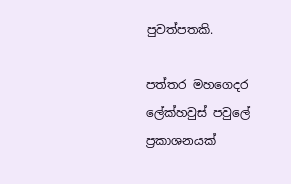පුවත්පතකි.

පත්තර මහගෙදර ලේක්හවුස් පවුලේ ප්‍රකාශනයක්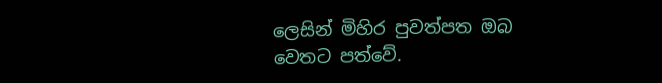ලෙසින් මිහිර පුවත්පත ඔබ වෙතට පත්වේ.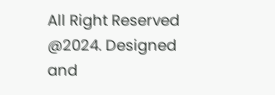All Right Reserved @2024. Designed and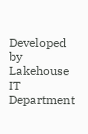Developed by Lakehouse IT Department